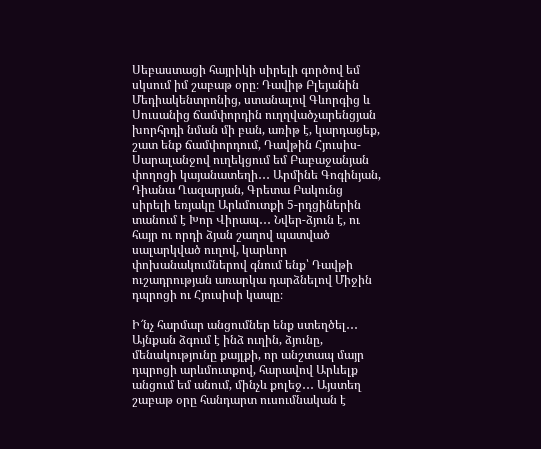Սեբաստացի հայրիկի սիրելի գործով եմ սկսում իմ շաբաթ օրը։ Դավիթ Բլեյանին Մեդիակենտրոնից, ստանալով Գևորգից և Սուսանից ճամփորդին ուղղվածչարենցյան խորհրդի նման մի բան, առիթ է, կարդացեք, շատ ենք ճամփորդում, Դավթին Հյուսիս-Սարալանջով ուղեկցում եմ Բաբաջանյան փողոցի կայանատեղի․․․ Արմինե Գոգինյան, Դիանա Ղազարյան, Գրետա Բակունց սիրելի եռյակը Արևմուտքի 5-րդցիներին տանում է Խոր Վիրապ․․․ Նվեր-ձյուն է, ու հայր ու որդի ձյան շաղով պատված սալարկված ուղով, կարևոր փոխանակումներով գնում ենք՝ Դավթի ուշադրության առարկա դարձնելով Միջին դպրոցի ու Հյուսիսի կապը։

Ի՜նչ հարմար անցումներ ենք ստեղծել․․․ Այնքան ձգում է ինձ ուղին, ձյունը, մենակությունը քայլքի, որ անշտապ մայր դպրոցի արևմուտքով, հարավով Արևելք անցում եմ անում, մինչև քոլեջ․․․ Այստեղ շաբաթ օրը հանդարտ ուսումնական է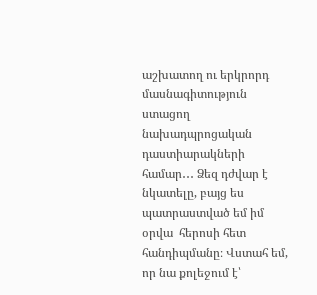աշխատող ու երկրորդ մասնագիտություն ստացող նախադպրոցական դաստիարակների համար․․․ Ձեզ դժվար է նկատելը, բայց ես պատրաստված եմ իմ օրվա  հերոսի հետ հանդիպմանը։ Վստահ եմ, որ նա քոլեջում է՝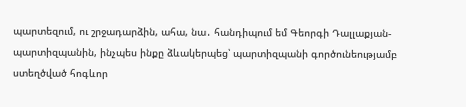պարտեզում, ու շրջադարձին, ահա, նա․ հանդիպում եմ Գեորգի Դալլաքյան-պարտիզպանին, ինչպես ինքը ձևակերպեց՝ պարտիզպանի գործունեությամբ ստեղծված հոգևոր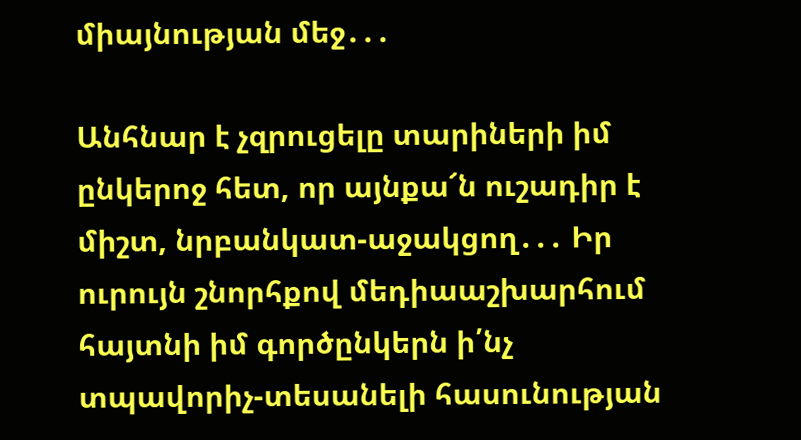միայնության մեջ․․․

Անհնար է չզրուցելը տարիների իմ ընկերոջ հետ, որ այնքա՜ն ուշադիր է միշտ, նրբանկատ-աջակցող․․․ Իր ուրույն շնորհքով մեդիաաշխարհում հայտնի իմ գործընկերն ի՛նչ տպավորիչ-տեսանելի հասունության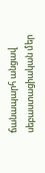ճանապարհ անցավ սեբաստացիական մեր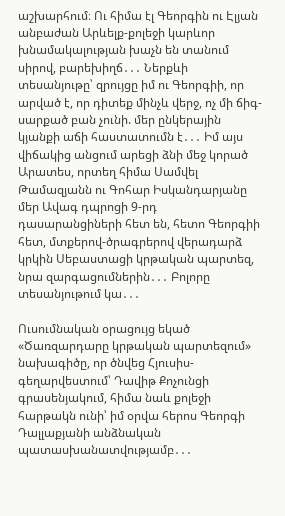աշխարհում։ Ու հիմա էլ Գեորգին ու Էլյան անբաժան Արևելք-քոլեջի կարևոր խնամակալության խաչն են տանում սիրով, բարեխիղճ․․․ Ներքևի տեսանյութը՝ զրույցը իմ ու Գեորգիի, որ արված է, որ դիտեք մինչև վերջ, ոչ մի ճիգ-սարքած բան չունի. մեր ընկերային կյանքի աճի հաստատումն է․․․ Իմ այս վիճակից անցում արեցի ձնի մեջ կորած Արատես, որտեղ հիմա Սամվել Թամազյանն ու Գոհար Իսկանդարյանը մեր Ավագ դպրոցի 9-րդ դասարանցիների հետ են, հետո Գեորգիի հետ, մտքերով-ծրագրերով վերադարձ կրկին Սեբաստացի կրթական պարտեզ, նրա զարգացումներին․․․ Բոլորը տեսանյութում կա․․․

Ուսումնական օրացույց եկած «Ծառզարդարը կրթական պարտեզում» նախագիծը, որ ծնվեց Հյուսիս-գեղարվեստում՝ Դավիթ Քոչունցի գրասենյակում, հիմա նաև քոլեջի հարթակն ունի՝ իմ օրվա հերոս Գեորգի Դալլաքյանի անձնական պատասխանատվությամբ․․․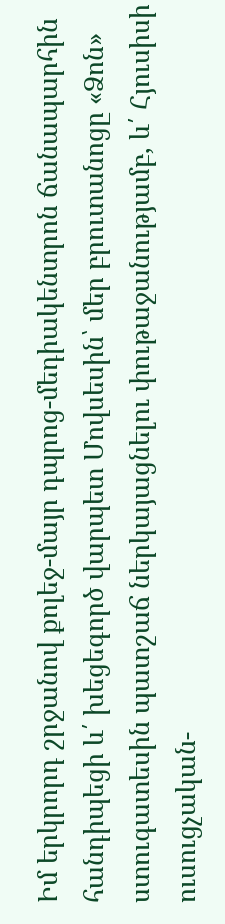Իմ երկրորդ շրջանով քոլեջ-մայր դպրոց-մեդիակենտրոն ճանապարհին հանդիպեցի և՛ խեցեգործ վարպետ Մովսեսին՝ մեր բրուտանոցը «Ձոն» ստուգատեսին պատշաճ ներկայացնելու փութաջանությամբ, և՛ Հյուսիսի ուսուցչական-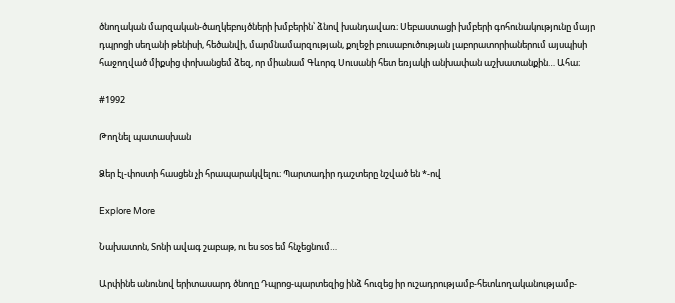ծնողական մարզական-ծաղկեբույծների խմբերին՝ ձնով խանդավառ։ Սեբաստացի խմբերի գոհունակությունը մայր դպրոցի սեղանի թենիսի, հեծանվի, մարմնամարզության, քոլեջի բուսաբուծության լաբորատորիաներում այսպիսի հաջողված միքսից փոխանցեմ ձեզ, որ միանամ Գևորգ Սուսանի հետ եռյակի անխափան աշխատանքին… Ահա։

#1992

Թողնել պատասխան

Ձեր էլ-փոստի հասցեն չի հրապարակվելու։ Պարտադիր դաշտերը նշված են *-ով

Explore More

Նախատոն, Տոնի ավագ շաբաթ, ու ես sos եմ հնչեցնում…

Արփինե անունով երիտասարդ ծնողը Դպրոց-պարտեզից ինձ հուզեց իր ուշադրությամբ-հետևողականությամբ-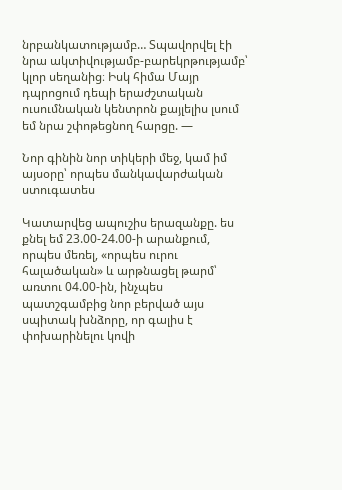նրբանկատությամբ… Տպավորվել էի նրա ակտիվությամբ-բարեկրթությամբ՝ կլոր սեղանից։ Իսկ հիմա Մայր դպրոցում դեպի երաժշտական ուսումնական կենտրոն քայլելիս լսում եմ նրա շփոթեցնող հարցը. —

Նոր գինին նոր տիկերի մեջ, կամ իմ այսօրը՝ որպես մանկավարժական ստուգատես

Կատարվեց ապուշիս երազանքը. ես քնել եմ 23.00-24.00-ի արանքում, որպես մեռել, «որպես ուրու հալածական» և արթնացել թարմ՝ առտու 04.00-ին, ինչպես պատշգամբից նոր բերված այս սպիտակ խնձորը, որ գալիս է փոխարինելու կովի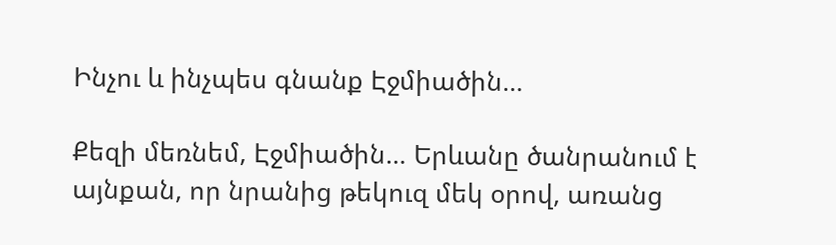Ինչու և ինչպես գնանք Էջմիածին…

Քեզի մեռնեմ, Էջմիածին… Երևանը ծանրանում է այնքան, որ նրանից թեկուզ մեկ օրով, առանց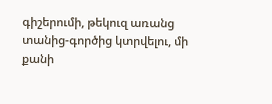գիշերումի, թեկուզ առանց տանից-գործից կտրվելու, մի քանի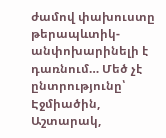ժամով փախուստը թերապևտիկ-անփոխարինելի է դառնում… Մեծ չէ ընտրությունը՝ Էջմիածին, Աշտարակ,